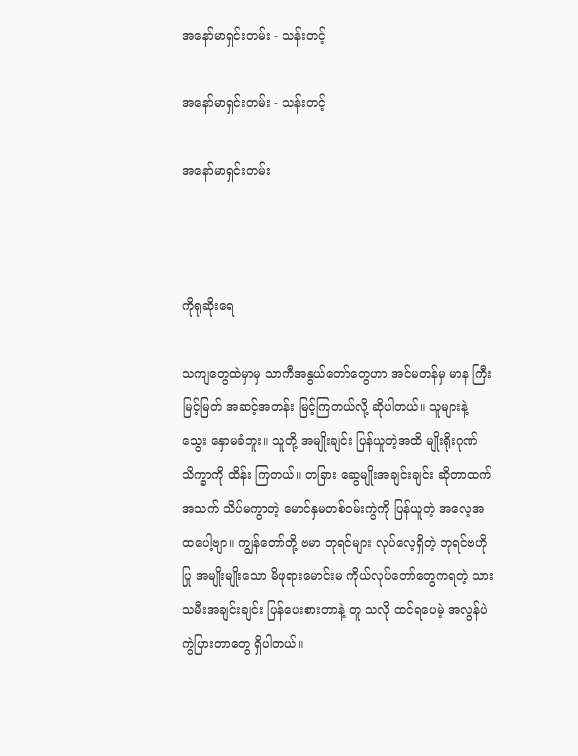အနော်မာရှင်းတမ်း - သန်းတင့်

အနော်မာရှင်းတမ်း - သန်းတင့်

အနော်မာရှင်းတမ်း



ကိုရုဆိုးရေ

သကျတွေထဲမှာမှ သာကီအနွယ်တော်တွေဟာ အင်မတန်မှ မာန ကြီး မြင့်မြတ် အဆင့်အတန်း မြင့်ကြတယ်လို့ ဆိုပါတယ်။ သူများနဲ့ သွေး နှောမခံဘူး။ သူတို့ အမျိုးချင်း ပြန်ယူတဲ့အထိ မျိုးရိုးဂုဏ်သိက္ခာကို ထိန်း ကြတယ်။ တခြား ဆွေမျိုးအချင်းချင်း ဆိုတာထက် အသက် သိပ်မကွာတဲ့ မောင်နှမတစ်ဝမ်းကွဲကို ပြန်ယူတဲ့ အလေ့အထပေါ့ဗျာ။ ကျွန်တော်တို့ ဗမာ ဘုရင်များ လုပ်လေ့ရှိတဲ့ ဘုရင်ဗဟိုပြု အမျိုးမျိုးသော မိဖုရားမောင်းမ ကိုယ်လုပ်တော်တွေကရတဲ့ သားသမီးအချင်းချင်း ပြန်ပေးစားတာနဲ့ တူ သလို ထင်ရပေမဲ့ အလွန်ပဲ ကွဲပြားတာတွေ ရှိပါတယ်။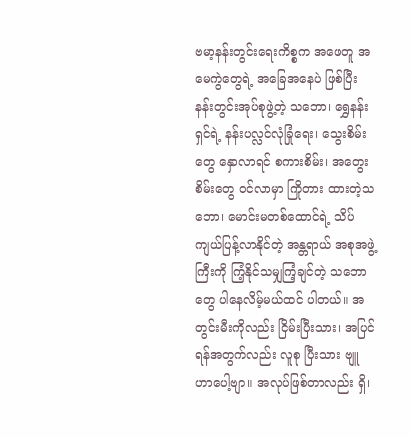ဗမာ့နန်းတွင်းရေးကိစ္စက အဖေတူ အမေကွဲတွေရဲ့ အခြေအနေပဲ ဖြစ်ပြီး နန်းတွင်းအုပ်စုဖွဲ့တဲ့ သဘော၊ ရွှေနန်းရှင်ရဲ့ နန်းပလ္လင်လုံခြုံရေး၊ သွေးစိမ်းတွေ နှောလာရင် စကားစိမ်း၊ အတွေးစိမ်းတွေ ဝင်လာမှာ ကြိုတား ထားတဲ့သဘော၊ မောင်းမတစ်ထောင်ရဲ့ သိပ်ကျယ်ပြန့်လာနိုင်တဲ့ အန္တရာယ် အစုအဖွဲ့ကြီးကို ကြံ့နိုင်သမျှကြံ့ချင်တဲ့ သဘောတွေ ပါနေလိမ့်မယ်ထင် ပါတယ်။ အတွင်းမီးကိုလည်း ငြိမ်းပြီးသား၊ အပြင်ရန်အတွက်လည်း လူစု ပြီးသား ဗျူဟာပေါ့ဗျာ။ အလုပ်ဖြစ်တာလည်း ရှိ၊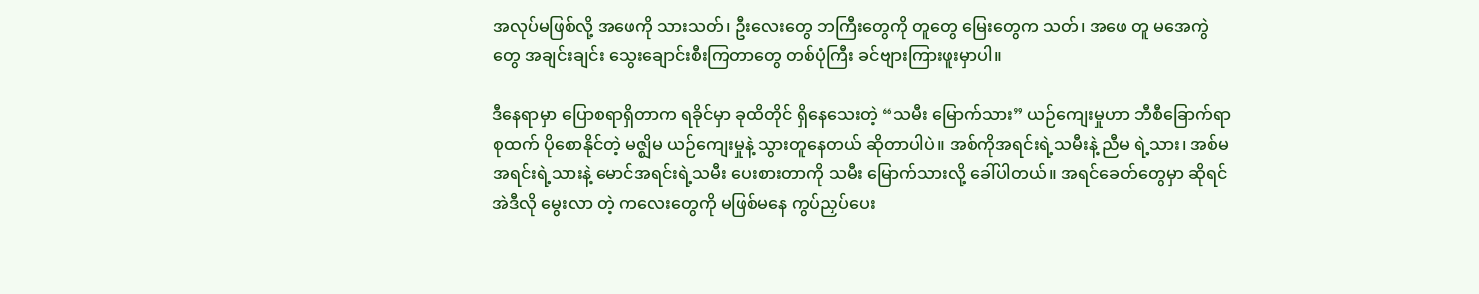အလုပ်မဖြစ်လို့ အဖေကို သားသတ်၊ ဦးလေးတွေ ဘကြီးတွေကို တူတွေ မြေးတွေက သတ်၊ အဖေ တူ မအေကွဲတွေ အချင်းချင်း သွေးချောင်းစီးကြတာတွေ တစ်ပုံကြီး ခင်ဗျားကြားဖူးမှာပါ။

ဒီနေရာမှာ ပြောစရာရှိတာက ရခိုင်မှာ ခုထိတိုင် ရှိနေသေးတဲ့ “သမီး မြောက်သား” ယဉ်ကျေးမှုဟာ ဘီစီခြောက်ရာစုထက် ပိုစောနိုင်တဲ့ မဇ္ဈိမ ယဉ်ကျေးမှုနဲ့ သွားတူနေတယ် ဆိုတာပါပဲ။ အစ်ကိုအရင်းရဲ့သမီးနဲ့ ညီမ ရဲ့သား၊ အစ်မအရင်းရဲ့သားနဲ့ မောင်အရင်းရဲ့သမီး ပေးစားတာကို သမီး မြောက်သားလို့ ခေါ်ပါတယ်။ အရင်ခေတ်တွေမှာ ဆိုရင် အဲဒီလို မွေးလာ တဲ့ ကလေးတွေကို မဖြစ်မနေ ကွပ်ညှပ်ပေး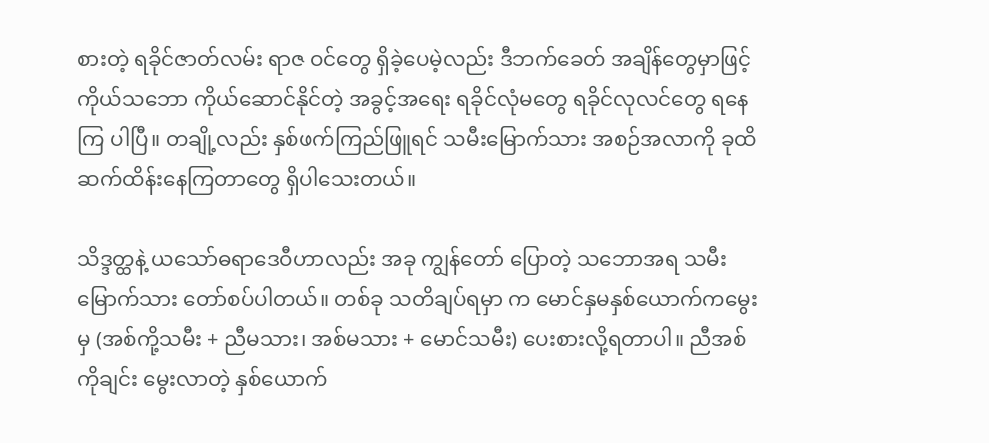စားတဲ့ ရခိုင်ဇာတ်လမ်း ရာဇ ဝင်တွေ ရှိခဲ့ပေမဲ့လည်း ဒီဘက်ခေတ် အချိန်တွေမှာဖြင့် ကိုယ်သဘော ကိုယ်ဆောင်နိုင်တဲ့ အခွင့်အရေး ရခိုင်လုံမတွေ ရခိုင်လုလင်တွေ ရနေကြ ပါပြီ။ တချို့လည်း နှစ်ဖက်ကြည်ဖြူရင် သမီးမြောက်သား အစဉ်အလာကို ခုထိ ဆက်ထိန်းနေကြတာတွေ ရှိပါသေးတယ်။

သိဒ္ဒတ္ထနဲ့ ယသော်ဓရာဒေဝီဟာလည်း အခု ကျွန်တော် ပြောတဲ့ သဘောအရ သမီးမြောက်သား တော်စပ်ပါတယ်။ တစ်ခု သတိချပ်ရမှာ က မောင်နှမနှစ်ယောက်ကမွေးမှ (အစ်ကို့သမီး + ညီမသား၊ အစ်မသား + မောင်သမီး) ပေးစားလို့ရတာပါ။ ညီအစ်ကိုချင်း မွေးလာတဲ့ နှစ်ယောက်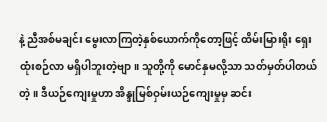နဲ့ ညီအစ်မချင်း မွေးလာကြတဲ့နှစ်ယောက်ကိုတော့ဖြင့် ထိမ်းမြားရိုး ရှေး ထုံးစဉ်လာ မရှိပါဘူးတဲ့ဗျာ။ သူတို့ကို မောင်နှမလို့သာ သတ်မှတ်ပါတယ် တဲ့။ ဒီယဉ်ကျေးမှုဟာ အိန္ဒုမြစ်ဝှမ်းယဉ်ကျေးမှုမှ ဆင်း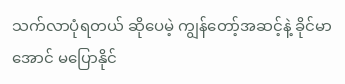သက်လာပုံရတယ် ဆိုပေမဲ့ ကျွန်တော့်အဆင့်နဲ့ ခိုင်မာအောင် မပြောနိုင်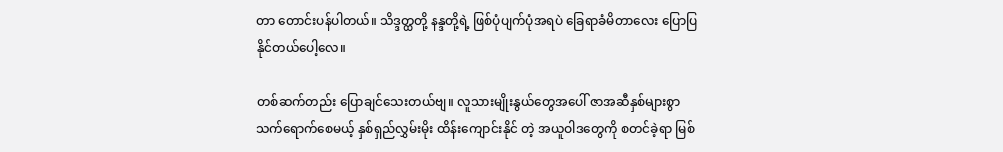တာ တောင်းပန်ပါတယ်။ သိဒ္ဒတ္ထတို့ နန္ဒတို့ရဲ့ ဖြစ်ပုံပျက်ပုံအရပဲ ခြေရာခံမိတာလေး ပြောပြ နိုင်တယ်ပေါ့လေ။

တစ်ဆက်တည်း ပြောချင်သေးတယ်ဗျ။ လူသားမျိုးနွယ်တွေအပေါ် ဇာအဆီနှစ်များစွာ သက်ရောက်စေမယ့် နှစ်ရှည်လွှမ်းမိုး ထိန်းကျောင်းနိုင် တဲ့ အယူဝါဒတွေကို စတင်ခဲ့ရာ မြစ်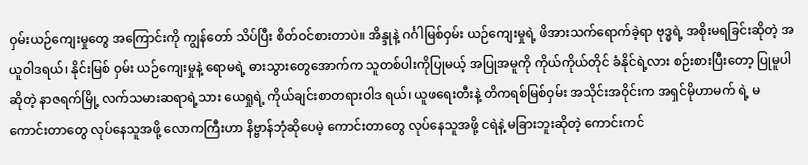ဝှမ်းယဉ်ကျေးမှုတွေ အကြောင်းကို ကျွန်တော် သိပ်ပြီး စိတ်ဝင်စားတာပဲ။ အိန္ဒုနဲ့ ဂင်္ဂါမြစ်ဝှမ်း ယဉ်ကျေးမှုရဲ့ ဖိအားသက်ရောက်ခဲ့ရာ ဗုဒ္ဓရဲ့ အစိုးမရခြင်းဆိုတဲ့ အယူဝါဒရယ်၊ နိုင်းမြစ် ဝှမ်း ယဉ်ကျေးမှုနဲ့ ရောမရဲ့ ဓားသွားတွေအောက်က သူတစ်ပါးကိုပြုမယ့် အပြုအမူကို ကိုယ်ကိုယ်တိုင် ခံနိုင်ရဲ့လား စဉ်းစားပြီးတော့ ပြုမူပါ ဆိုတဲ့ နာဇရက်မြို့ လက်သမားဆရာရဲ့သား ယေရှုရဲ့ ကိုယ်ချင်းစာတရားဝါဒ ရယ်၊ ယူဖရေးတီးနဲ့ တိကရစ်မြစ်ဝှမ်း အသိုင်းအဝိုင်းက အရှင်မိုဟာမက် ရဲ့ မကောင်းတာတွေ လုပ်နေသူအဖို့ လောကကြီးဟာ နိဗ္ဗာန်ဘုံဆိုပေမဲ့ ကောင်းတာတွေ လုပ်နေသူအဖို့ ငရဲနဲ့ မခြားဘူးဆိုတဲ့ ကောင်းကင်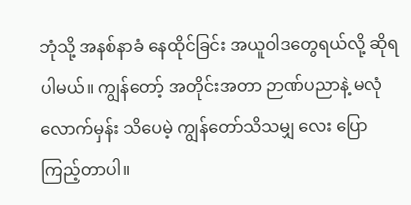ဘုံသို့ အနစ်နာခံ နေထိုင်ခြင်း အယူဝါဒတွေရယ်လို့ ဆိုရပါမယ်။ ကျွန်တော့် အတိုင်းအတာ ဉာဏ်ပညာနဲ့ မလုံလောက်မှန်း သိပေမဲ့ ကျွန်တော်သိသမျှ လေး ပြောကြည့်တာပါ။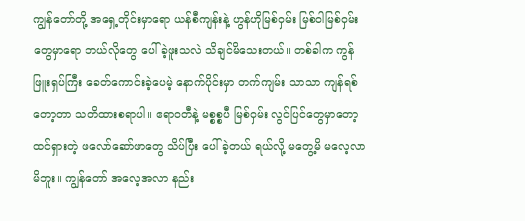ကျွန်တော်တို့ အရှေ့တိုင်းမှာရော ယန်စီကျန်းနဲ့ ဟွန်ဟိုမြစ်ဝှမ်း မြစ်ဝါမြစ်ဝှမ်းတွေမှာရော ဘယ်လိုတွေ ပေါ်ခဲ့ဖူးသလဲ သိချင်မိသေးတယ်။ တစ်ခါက ကွန်ဖြူးရှပ်ကြီး ခေတ်ကောင်းခဲ့ပေမဲ့ နောက်ပိုင်းမှာ တက်ကျမ်း သာသာ ကျန်ရစ်တော့တာ သတိထားစရာပါ။ ဧရာဝတီနဲ့ မစ္စစ္စပီ မြစ်ဝှမ်း လွင်ပြင်တွေမှာတော့ ထင်ရှားတဲ့ ဖလော်ဆော်ဖာတွေ သိပ်ပြီး ပေါ်ခဲ့တယ် ရယ်လို့ မတွေ့မိ မလေ့လာမိဘူး။ ကျွန်တော် အလေ့အလာ နည်း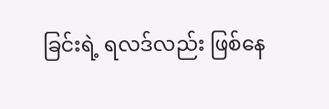ခြင်းရဲ့ ရလဒ်လည်း ဖြစ်နေ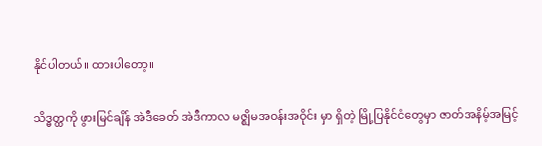နိုင်ပါတယ်။ ထားပါတော့။

သိဒ္ဓတ္ထကို ဖွားမြင်ချိန် အဲဒီခေတ် အဲဒီကာလ မဇ္ဈိမအဝန်းအဝိုင်း မှာ ရှိတဲ့ မြို့ပြနိုင်ငံတွေမှာ ဇာတ်အနိမ့်အမြင့်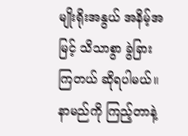မျိုးရိုးအနွယ် အနိမ့်အမြင့် သိသာစွာ ခွဲခြားကြတယ် ဆိုရပါမယ်။ နာမည်ကို ကြည့်တာနဲ့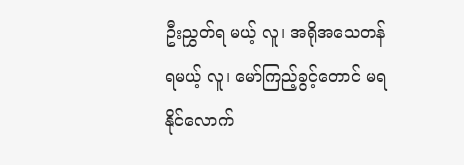ဦးညွှတ်ရ မယ့် လူ၊ အရိုအသေတန်ရမယ့် လူ၊ မော်ကြည့်ခွင့်တောင် မရနိုင်လောက်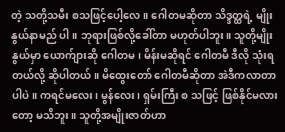တဲ့ သတို့သမီး စသဖြင့်ပေါ့လေ။ ဂေါတမဆိုတာ သိဒ္ဒတ္ထရဲ့ မျိုးနွယ်နာမည် ပါ။ ဘုရားဖြစ်လို့ခေါ်တာ မဟုတ်ပါဘူး။ သူတို့မျိုးနွယ်မှာ ယောက်ျားဆို ဂေါတမ၊ မိန်းမဆိုရင် ဂေါတမီ ဒီလို သုံးရတယ်လို့ ဆိုပါတယ်။ မိထွေးတော် ဂေါတမီဆိုတာ အဲဒီကလာတာပါပဲ။ ကရင်မလေး၊ မွန်လေး၊ ရှမ်းကြီး စ သဖြင့် ဖြစ်နိုင်မလားတော့ မသိဘူး။ သူတို့အမျိုးဇာတ်ဟာ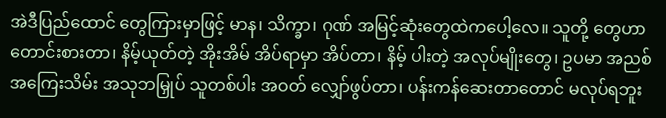အဲဒီပြည်ထောင် တွေကြားမှာဖြင့် မာန၊ သိက္ခာ၊ ဂုဏ် အမြင့်ဆုံးတွေထဲကပေါ့လေ။ သူတို့ တွေဟာ တောင်းစားတာ၊ နိမ့်ယုတ်တဲ့ အိုးအိမ် အိပ်ရာမှာ အိပ်တာ၊ နိမ့် ပါးတဲ့ အလုပ်မျိုးတွေ၊ ဥပမာ အညစ်အကြေးသိမ်း အသုဘမြှုပ် သူတစ်ပါး အဝတ် လျှော်ဖွပ်တာ၊ ပန်းကန်ဆေးတာတောင် မလုပ်ရဘူး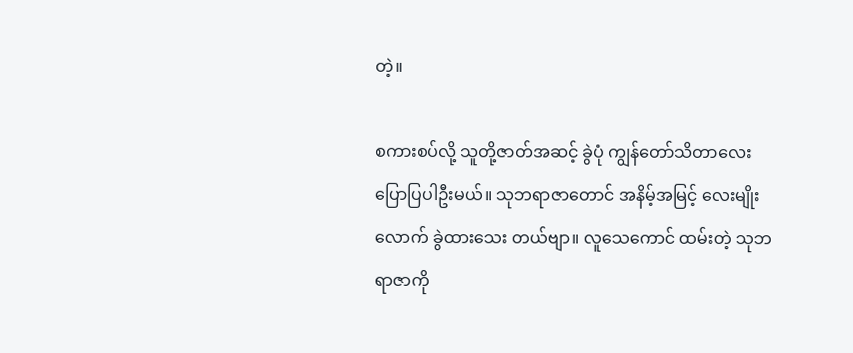တဲ့။

စကားစပ်လို့ သူတို့ဇာတ်အဆင့် ခွဲပုံ ကျွန်တော်သိတာလေး ပြောပြပါဦးမယ်။ သုဘရာဇာတောင် အနိမ့်အမြင့် လေးမျိုးလောက် ခွဲထားသေး တယ်ဗျာ။ လူသေကောင် ထမ်းတဲ့ သုဘရာဇာကို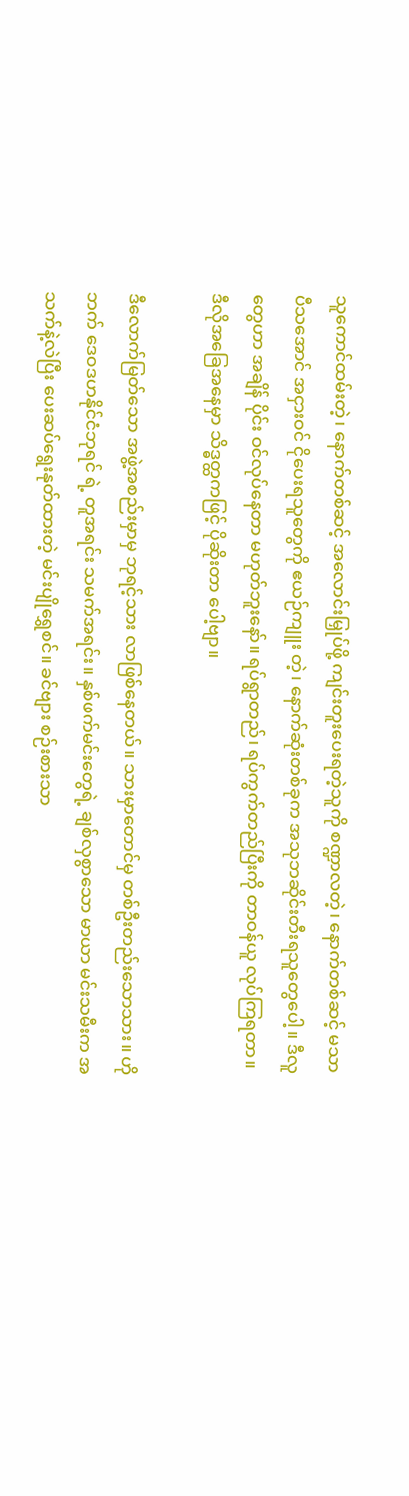သူကောင်ထမ်းတဲ့၊ နောက်တစ်ဆင့် အလောင်းမြှုပ်ဖို့ ကျင်းတူးပေးရတဲ့သူကို စဏ္ဍာလတဲ့၊ နောက်တစ်ဆင့် မသာပီသအောင် အငှားဝင် ငိုပေးရသူတွေကို ဧယဉ်ကျူး တဲ့၊ နောက်ဆုံးတစ်ခုက အသုဘဆိုင်းတီးရသူတွေပေါ့။ ဒီလူတွေဟာ အချိန် ပိုင်း ဝင်လုပ်နေတာ မဟုတ်ဘူးနော်။ ရပ်ရွာတည်၊ ရပ်ကွက်တည်ပြီးကို တာဝန်ယူ လုပ်ကြရတာ။ ဒီလိုအခြေအနေမှာ သိဒ္ဓတ္ထကဖြင့် ပိုဆိုးတာ ပေါ့ဗျာ။

ဒီလောက်မြတ်သော အဖွဲ့အစည်းမှာမှ ဘုရင့်သား လာဖြစ်နေတယ်။ သားမှာတောင်မှ တစ်ဦးတည်းသောသား။ ဟိုဘက် ဒေဝဒဟနိုင်ငံဘုရင် ရဲ့ တူအရင်း သမက်အရင်း။ နှစ်ဖက်မင်းတွေရဲ့ ချစ်လှစွာသော မာယာ မင်းသမီးက အသက်နဲ့လဲပြီး ပေးဆပ်ရွေးနုတ်ထားတဲ့ မင်းပျိုရွှေစင်။ ခင်ဗျား စဉ်းစားသာ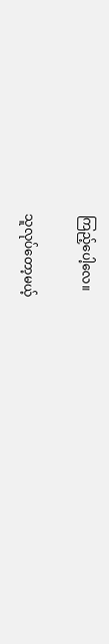ကြည့်ပေါ့လေ။

သူလုပ်တော့မယ့်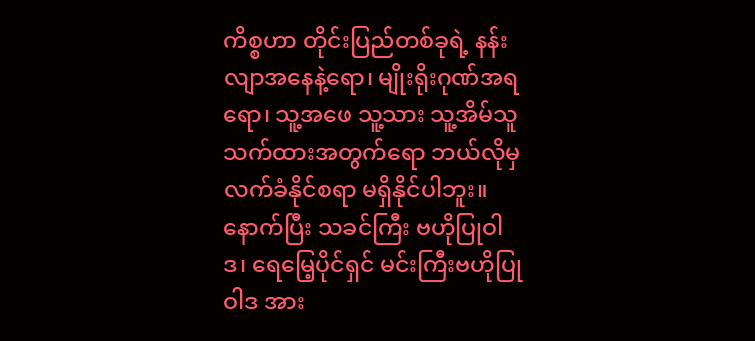ကိစ္စဟာ တိုင်းပြည်တစ်ခုရဲ့ နန်းလျာအနေနဲ့ရော၊ မျိုးရိုးဂုဏ်အရရော၊ သူ့အဖေ သူ့သား သူ့အိမ်သူသက်ထားအတွက်ရော ဘယ်လိုမှ လက်ခံနိုင်စရာ မရှိနိုင်ပါဘူး။ နောက်ပြီး သခင်ကြီး ဗဟိုပြုဝါဒ၊ ရေမြေ့ပိုင်ရှင် မင်းကြီးဗဟိုပြုဝါဒ အား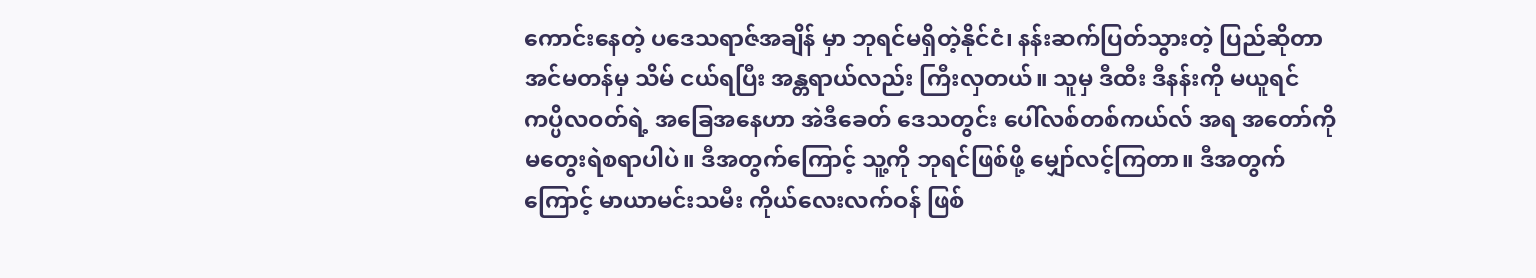ကောင်းနေတဲ့ ပဒေသရာဇ်အချိန် မှာ ဘုရင်မရှိတဲ့နိုင်ငံ၊ နန်းဆက်ပြတ်သွားတဲ့ ပြည်ဆိုတာ အင်မတန်မှ သိမ် ငယ်ရပြီး အန္တရာယ်လည်း ကြီးလှတယ်။ သူမှ ဒီထီး ဒီနန်းကို မယူရင် ကပ္ပိလဝတ်ရဲ့ အခြေအနေဟာ အဲဒီခေတ် ဒေသတွင်း ပေါ်လစ်တစ်ကယ်လ် အရ အတော်ကို မတွေးရဲစရာပါပဲ။ ဒီအတွက်ကြောင့် သူ့ကို ဘုရင်ဖြစ်ဖို့ မျှော်လင့်ကြတာ။ ဒီအတွက်ကြောင့် မာယာမင်းသမီး ကိုယ်လေးလက်ဝန် ဖြစ်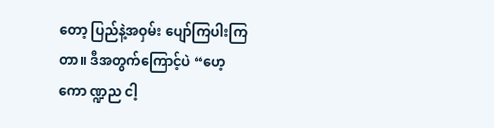တော့ ပြည်နဲ့အဝှမ်း ပျော်ကြပါးကြတာ။ ဒီအတွက်ကြောင့်ပဲ “ဟေ့ ကော ဏ္ဍည ငါ့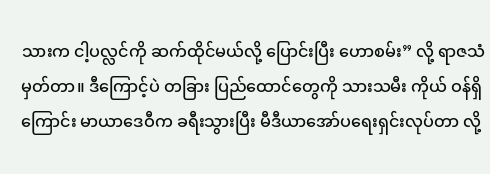သားက ငါ့ပလ္လင်ကို ဆက်ထိုင်မယ်လို့ ပြောင်းပြီး ဟောစမ်း” လို့ ရာဇသံမှတ်တာ။ ဒီကြောင့်ပဲ တခြား ပြည်ထောင်တွေကို သားသမီး ကိုယ် ဝန်ရှိကြောင်း မာယာဒေဝီက ခရီးသွားပြီး မီဒီယာအော်ပရေးရှင်းလုပ်တာ လို့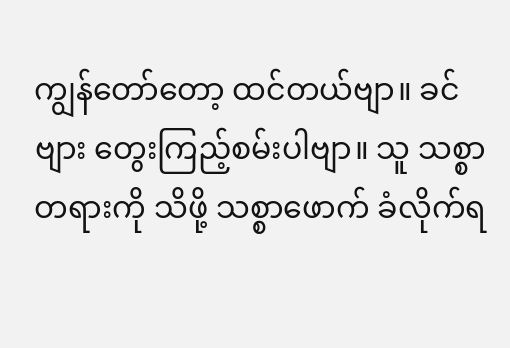ကျွန်တော်တော့ ထင်တယ်ဗျာ။ ခင်ဗျား တွေးကြည့်စမ်းပါဗျာ။ သူ သစ္စာ တရားကို သိဖို့ သစ္စာဖောက် ခံလိုက်ရ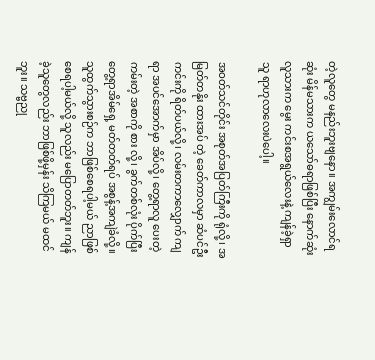တဲ့လူတွေ မနည်းဘူးဗျနော။ အကျွမ်းလောင်ရဆုံး မိန်မသားက ယသော်ဓရာဖြစ်ပြီး နောက်ဆုံးလူသားက မွေး ကင်းစအရွယ်လေးနဲ့ ကျန်ခဲ့ရှာသူ ရာဟုလာလေးပဲပေါ့။

အဝတ်သင်တိုင်း အစုတ်အပြတ်ကြီးကို ရုံလို့၊ အမြတ်တနိုး ထားအပ် တဲ့ ခေတ်ကာလမှာ ဆံပင်ဦးကင်းကို ရိတ်ပယ်လို့၊ လမ်းတကာလျှောက် ကျရာ အပင်အောက်မှာ အိပ်လို့၊ တွေ့ရာလူ ပေးတဲ့ ကမ်းတဲ့ အစာကို စား လို့၊ ခွက်တစ်လုံး ပိုက်ပြီး တွေ့ရာအိမ်ရှေ့ မတ်တတ်ရပ် အစွန့်အကျဲခံလို့။ သူထွက်သွားစဉ်က ဘာဖြစ်စေရပါ့မယ် ညာဖြစ်စေရပါ့မယ်လို့ သူလည်း မပြောတတ်ဘူး။ ကျန်ခဲ့သူတွေလည်း ဘာဖြစ်ဖို့မှန်း သိကြမယ် မထင်ဘူး။ သဗ္ဗညု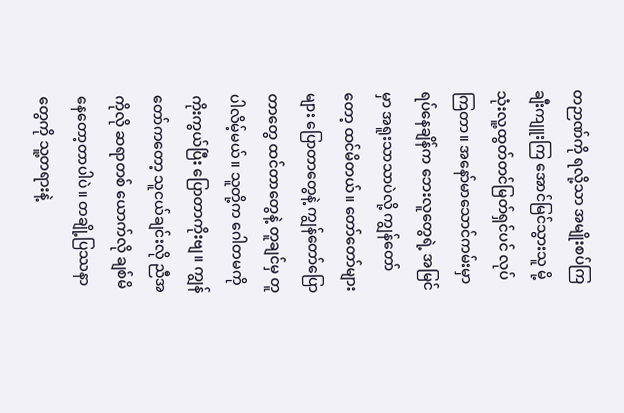တဉာဏ်ကို ရလို့သာ အမျိုးစပ်ကြ ချီးကျူးကြ အောင်မြင်သွားသူ မို့ သုံးလူ့ထွတ်တင်မြတ်ရှင်ပင် လုပ်ကြတာ။ အနော်မာသောင်ကမ်းမှာ ရပ်နေချိန်က ဘေးလူတွေရဲ့ အမြင်မှာ အရူးသာသာပဲလို့ ကျွန်တော်တော့ ထင်မိတယ်။ တော်တော်များများ ပြောတာတွေနဲ့ ကျွန်တော်ပြောတာတွေ ထင်တာတွေနဲ့ တူချင်မှ တူပါလိမ့်မယ်။ သူတို့က ဂေါတမကို ကိုးကွယ်ပြီး ပြောတာကိုးဗျ။ ကျွန်တော်ကတော့ သူငယ်ချင်းလို ညီအကိုလို ဆရာတစ် ယောက်လို ချစ်မိနေတော့တာပါပဲ။ တချို့ပြဿနာတွေကို သူ့တရားနဲ့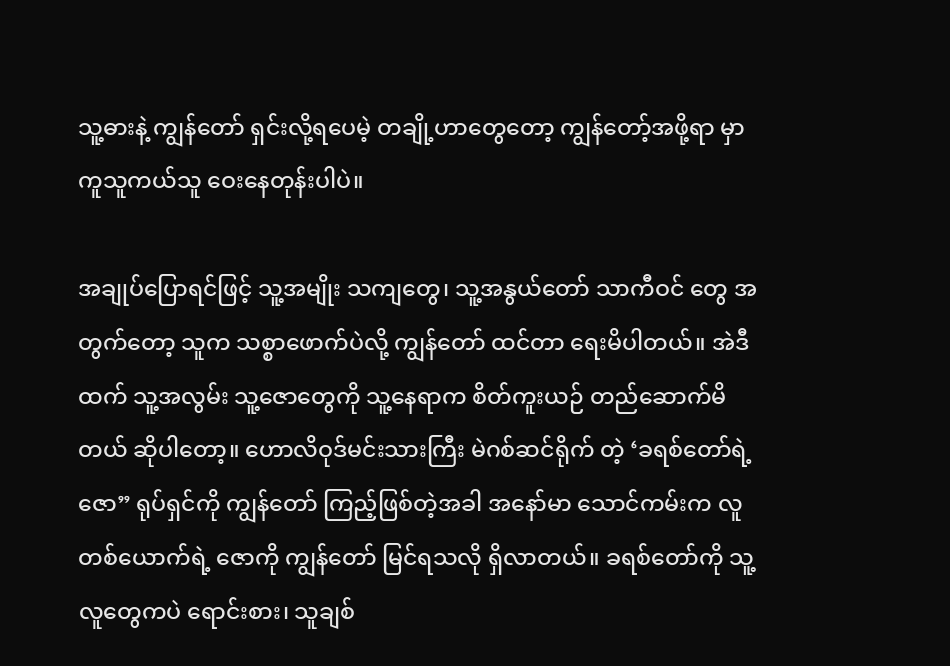သူ့ဓားနဲ့ ကျွန်တော် ရှင်းလို့ရပေမဲ့ တချို့ဟာတွေတော့ ကျွန်တော့်အဖို့ရာ မှာ ကူသူကယ်သူ ဝေးနေတုန်းပါပဲ။

အချုပ်ပြောရင်ဖြင့် သူ့အမျိုး သကျတွေ၊ သူ့အနွယ်တော် သာကီဝင် တွေ အတွက်တော့ သူက သစ္စာဖောက်ပဲလို့ ကျွန်တော် ထင်တာ ရေးမိပါတယ်။ အဲဒီထက် သူ့အလွမ်း သူ့ဇောတွေကို သူ့နေရာက စိတ်ကူးယဉ် တည်ဆောက်မိတယ် ဆိုပါတော့။ ဟောလိဝုဒ်မင်းသားကြီး မဲဂစ်ဆင်ရိုက် တဲ့ ‘ခရစ်တော်ရဲ့ဇော” ရုပ်ရှင်ကို ကျွန်တော် ကြည့်ဖြစ်တဲ့အခါ အနော်မာ သောင်ကမ်းက လူတစ်ယောက်ရဲ့ ဇောကို ကျွန်တော် မြင်ရသလို ရှိလာတယ်။ ခရစ်တော်ကို သူ့လူတွေကပဲ ရောင်းစား၊ သူချစ်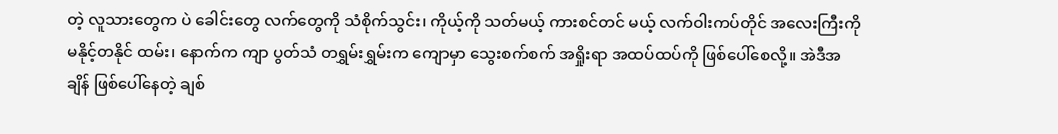တဲ့ လူသားတွေက ပဲ ခေါင်းတွေ လက်တွေကို သံစိုက်သွင်း၊ ကိုယ့်ကို သတ်မယ့် ကားစင်တင် မယ့် လက်ဝါးကပ်တိုင် အလေးကြီးကို မနိုင့်တနိုင် ထမ်း၊ နောက်က ကျာ ပွတ်သံ တရွှမ်းရွှမ်းက ကျောမှာ သွေးစက်စက် အရှိုးရာ အထပ်ထပ်ကို ဖြစ်ပေါ်စေလို့။ အဲဒီအချိန် ဖြစ်ပေါ်နေတဲ့ ချစ်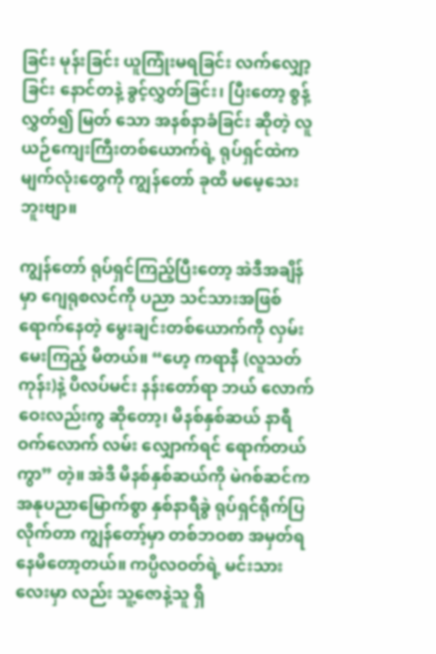ခြင်း မုန်းခြင်း ယူကြုံးမရခြင်း လက်လျှော့ခြင်း နောင်တနဲ့ ခွင့်လွှတ်ခြင်း၊ ပြီးတော့ စွန့်လွှတ်၍ မြတ် သော အနစ်နာခံခြင်း ဆိုတဲ့ လူယဉ်ကျေးကြီးတစ်ယောက်ရဲ့ ရုပ်ရှင်ထဲက မျက်လုံးတွေကို ကျွန်တော် ခုထိ မမေ့သေးဘူးဗျာ။

ကျွန်တော် ရုပ်ရှင်ကြည့်ပြီးတော့ အဲဒီအချိန်မှာ ဂျေရုစလင်ကို ပညာ သင်သားအဖြစ် ရောက်နေတဲ့ မွေးချင်းတစ်ယောက်ကို လှမ်းမေးကြည့် မိတယ်။ “ဟေ့ ကရာနီ (လူသတ်ကုန်း)နဲ့ ပိလပ်မင်း နန်းတော်ရာ ဘယ် လောက်ဝေးလည်းကွ ဆိုတော့၊ မိနစ်နှစ်ဆယ် နာရီဝက်လောက် လမ်း လျှောက်ရင် ရောက်တယ်ကွာ” တဲ့။ အဲဒီ မိနစ်နှစ်ဆယ်ကို မဲဂစ်ဆင်က အနုပညာမြောက်စွာ နှစ်နာရီခွဲ ရုပ်ရှင်ရိုက်ပြလိုက်တာ ကျွန်တော့်မှာ တစ်ဘဝစာ အမှတ်ရနေမိတော့တယ်။ ကပ္ပိလဝတ်ရဲ့ မင်းသားလေးမှာ လည်း သူ့ဇောနဲ့သူ ရှိ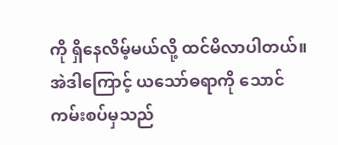ကို ရှိနေလိမ့်မယ်လို့ ထင်မိလာပါတယ်။ အဲဒါကြောင့် ယသော်ဓရာကို သောင်ကမ်းစပ်မှသည်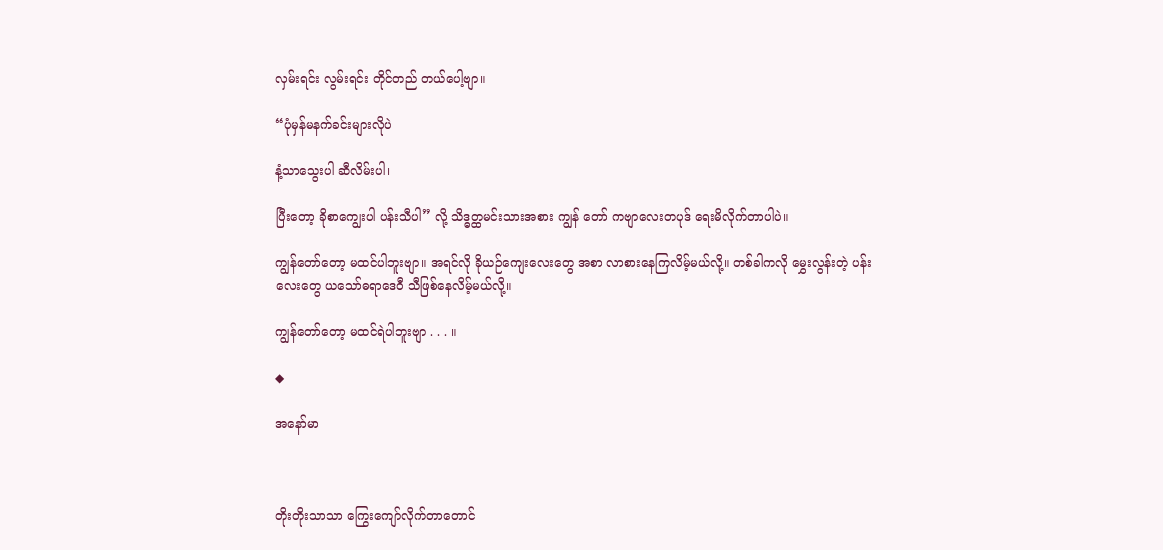လှမ်းရင်း လွမ်းရင်း တိုင်တည် တယ်ပေါ့ဗျာ။

“ပုံမှန်မနက်ခင်းများလိုပဲ

နံ့သာသွေးပါ ဆီလိမ်းပါ၊

ပြီးတော့ ခိုစာကျွေးပါ ပန်းသီပါ” လို့ သိဒ္ဓတ္ထမင်းသားအစား ကျွန် တော် ကဗျာလေးတပုဒ် ရေးမိလိုက်တာပါပဲ။

ကျွန်တော်တော့ မထင်ပါဘူးဗျာ။ အရင်လို ခိုယဉ်ကျေးလေးတွေ အစာ လာစားနေကြလိမ့်မယ်လို့။ တစ်ခါကလို မွှေးလွန်းတဲ့ ပန်းလေးတွေ ယသော်ဓရာဒေဝီ သီဖြစ်နေလိမ့်မယ်လို့။

ကျွန်တော်တော့ မထင်ရဲပါဘူးဗျာ . . . ။

◆

အနော်မာ



တိုးတိုးသာသာ ကြွေးကျော်လိုက်တာတောင်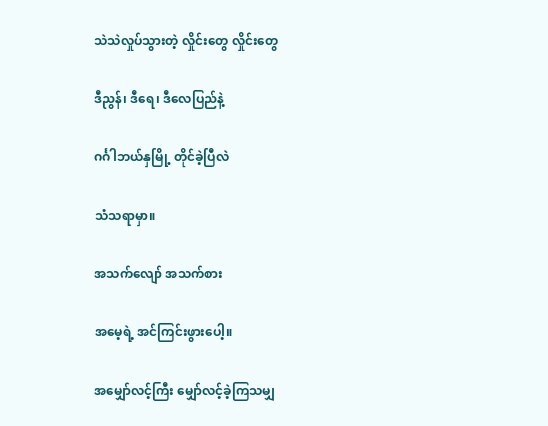သဲသဲလှုပ်သွားတဲ့ လှိုင်းတွေ လှိုင်းတွေ

ဒီညွန်၊ ဒီရေ၊ ဒီလေပြည်နဲ့

ဂင်္ဂါဘယ်နှမြို့ တိုင်ခဲ့ပြီလဲ

သံသရာမှာ။

အသက်လျော် အသက်စား

အမေ့ရဲ့ အင်ကြင်းဖွားပေါ့။

အမျှော်လင့်ကြီး မျှော်လင့်ခဲ့ကြသမျှ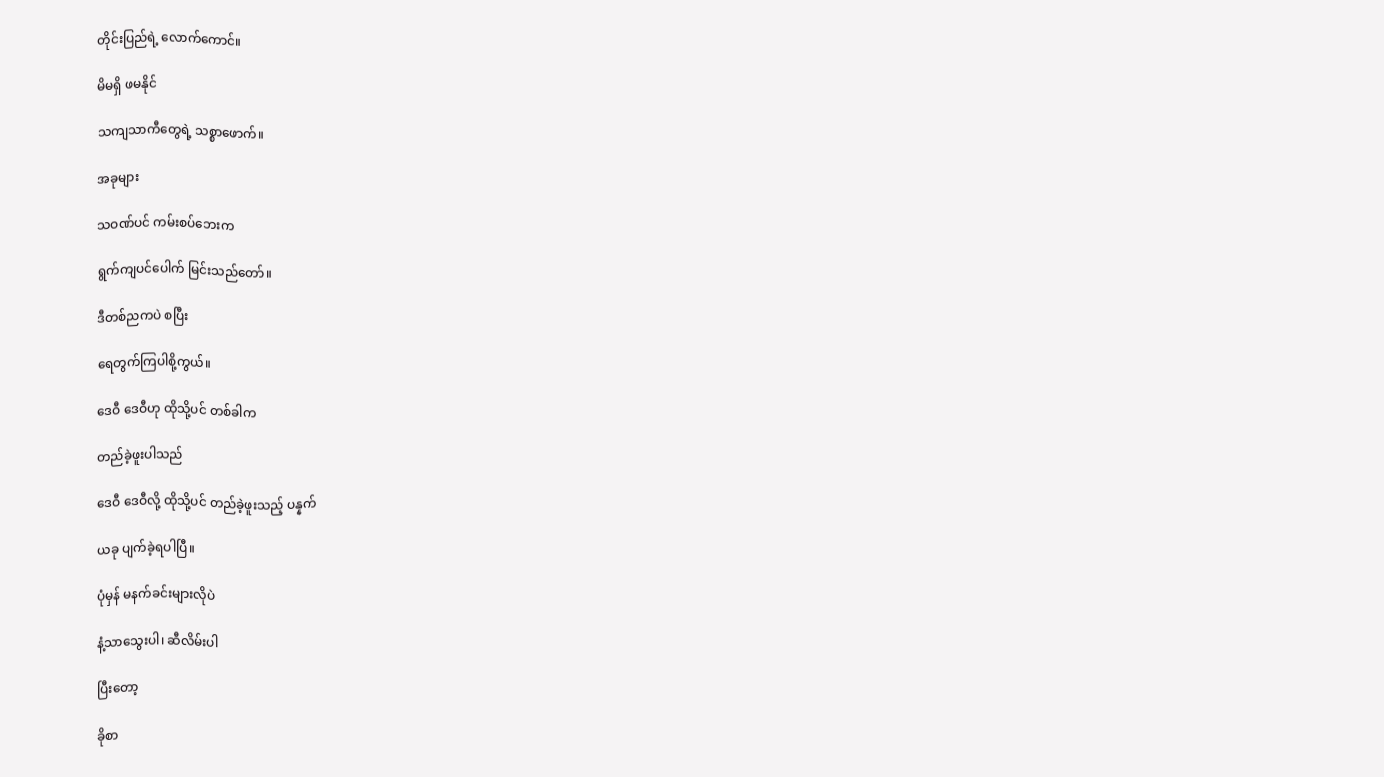တိုင်းပြည်ရဲ့ လောက်ကောင်။

မိမရှိ ဖမနိုင်

သကျသာကီတွေရဲ့ သစ္စာဖောက်။

အခုများ

သဝဏ်ပင် ကမ်းစပ်ဘေးက

ရွက်ကျပင်ပေါက် မြင်းသည်တော်။

ဒီတစ်ညကပဲ စပြီး

ရေတွက်ကြပါစို့ကွယ်။

ဒေဝီ ဒေဝီဟု ထိုသို့ပင် တစ်ခါက

တည်ခဲ့ဖူးပါသည်

ဒေဝီ ဒေဝီလို့ ထိုသို့ပင် တည်ခဲ့ဖူးသည့် ပန္နက်

ယခု ပျက်ခဲ့ရပါပြီ။

ပုံမှန် မနက်ခင်းများလိုပဲ

နံ့သာသွေးပါ၊ ဆီလိမ်းပါ

ပြီးတော့

ခိုစာ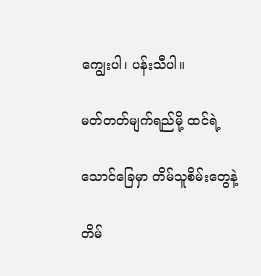ကျွေးပါ၊ ပန်းသီပါ။

မတ်တတ်မျက်ရည်မို့ ထင်ရဲ့

သောင်ခြေမှာ တိမ်သူစိမ်းတွေနဲ့

တိမ်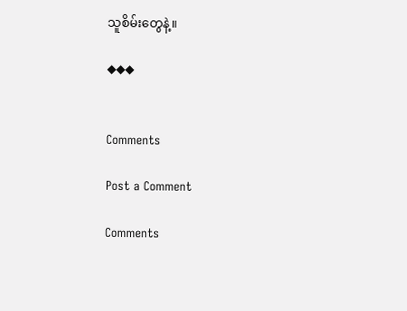သူစိမ်းတွေနဲ့။

◆◆◆


Comments

Post a Comment

Comments